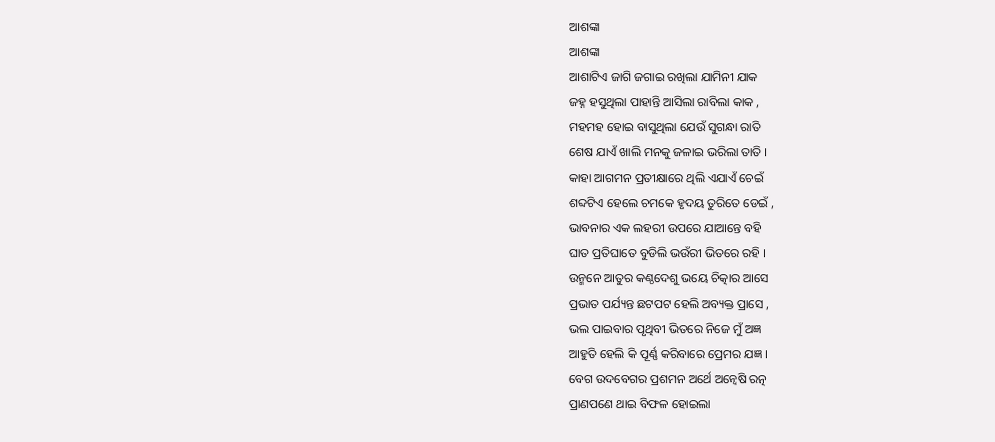ଆଶଙ୍କା
ଆଶଙ୍କା
ଆଶାଟିଏ ଜାଗି ଜଗାଇ ରଖିଲା ଯାମିନୀ ଯାକ
ଜହ୍ନ ହସୁଥିଲା ପାହାନ୍ତି ଆସିଲା ରାବିଲା କାକ ,
ମହମହ ହୋଇ ବାସୁଥିଲା ଯେଉଁ ସୁଗନ୍ଧା ରାତି
ଶେଷ ଯାଏଁ ଖାଲି ମନକୁ ଜଳାଇ ଭରିଲା ତାତି ।
କାହା ଆଗମନ ପ୍ରତୀକ୍ଷାରେ ଥିଲି ଏଯାଏଁ ଚେଇଁ
ଶବ୍ଦଟିଏ ହେଲେ ଚମକେ ହୃଦୟ ତୁରିତେ ଡେଇଁ ,
ଭାବନାର ଏକ ଲହରୀ ଉପରେ ଯାଆନ୍ତେ ବହି
ଘାତ ପ୍ରତିଘାତେ ବୁଡିଲି ଭଉଁରୀ ଭିତରେ ରହି ।
ଉନ୍ମନେ ଆତୁର କଣ୍ଠଦେଶୁ ଭୟେ ଚିତ୍କାର ଆସେ
ପ୍ରଭାତ ପର୍ଯ୍ୟନ୍ତ ଛଟପଟ ହେଲି ଅବ୍ୟକ୍ତ ପ୍ରାସେ ,
ଭଲ ପାଇବାର ପୃଥିବୀ ଭିତରେ ନିଜେ ମୁଁ ଅଜ୍ଞ
ଆହୁତି ହେଲି କି ପୂର୍ଣ୍ଣ କରିବାରେ ପ୍ରେମର ଯଜ୍ଞ ।
ବେଗ ଉଦବେଗର ପ୍ରଶମନ ଅର୍ଥେ ଅନ୍ୱେଷି ରତ୍ନ
ପ୍ରାଣପଣେ ଥାଇ ବିଫଳ ହୋଇଲା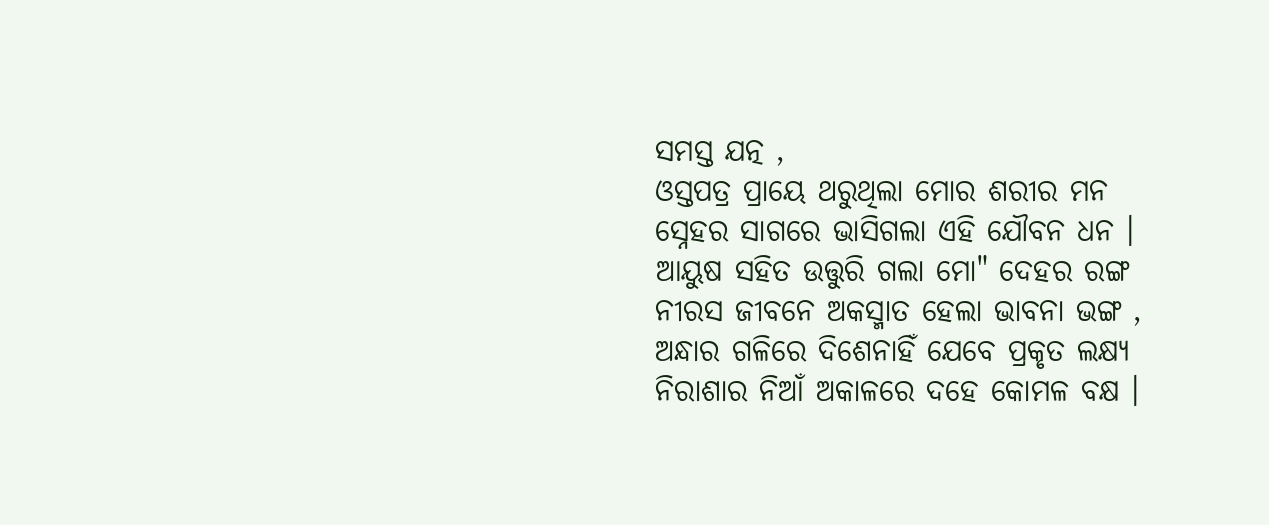ସମସ୍ତ ଯତ୍ନ ,
ଓସ୍ତପତ୍ର ପ୍ରାୟେ ଥରୁଥିଲା ମୋର ଶରୀର ମନ
ସ୍ନେହର ସାଗରେ ଭାସିଗଲା ଏହି ଯୌବନ ଧନ ।
ଆୟୁଷ ସହିତ ଉତ୍ତୁରି ଗଲା ମୋ" ଦେହର ରଙ୍ଗ
ନୀରସ ଜୀବନେ ଅକସ୍ମାତ ହେଲା ଭାବନା ଭଙ୍ଗ ,
ଅନ୍ଧାର ଗଳିରେ ଦିଶେନାହିଁ ଯେବେ ପ୍ରକୃତ ଲକ୍ଷ୍ୟ
ନିରାଶାର ନିଆଁ ଅକାଳରେ ଦହେ କୋମଳ ବକ୍ଷ ।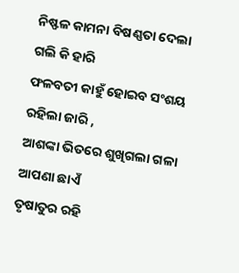ନିଷ୍ଫଳ କାମନା ବିଷଣ୍ଣତା ଦେଲା ଗଲି କି ହାରି
ଫଳବତୀ କାହୁଁ ହୋଇବ ସଂଶୟ ରହିଲା ଜାରି ,
ଆଶଙ୍କା ଭିତରେ ଶୁଖିଗଲା ଗଳା ଆପଣା ଛାଏଁ
ତୃଷାତୁର ରହି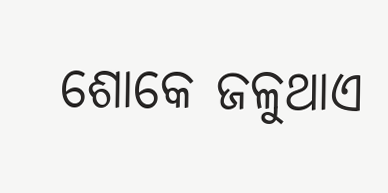ଶୋକେ ଜଳୁଥାଏ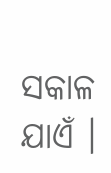ସକାଳ ଯାଏଁ ।